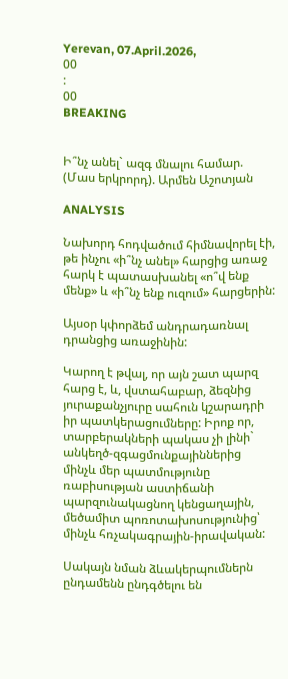Yerevan, 07.April.2026,
00
:
00
BREAKING


Ի՞նչ անել` ազգ մնալու համար. (Մաս երկրորդ). Արմեն Աշոտյան

ANALYSIS

Նախորդ հոդվածում հիմնավորել էի, թե ինչու «ի՞նչ անել» հարցից առաջ հարկ է պատասխանել «ո՞վ ենք մենք» և «ի՞նչ ենք ուզում» հարցերին:

Այսօր կփորձեմ անդրադառնալ դրանցից առաջինին:

Կարող է թվալ, որ այն շատ պարզ հարց է, և, վստահաբար, ձեզնից յուրաքանչյուրը սահուն կշարադրի իր պատկերացումները: Իրոք որ, տարբերակների պակաս չի լինի` անկեղծ-զգացմունքայիններից մինչև մեր պատմությունը ռաբիսության աստիճանի պարզունակացնող կենցաղային, մեծամիտ պոռոտախոսությունից՝ մինչև հռչակագրային-իրավական:

Սակայն նման ձևակերպումներն ընդամենն ընդգծելու են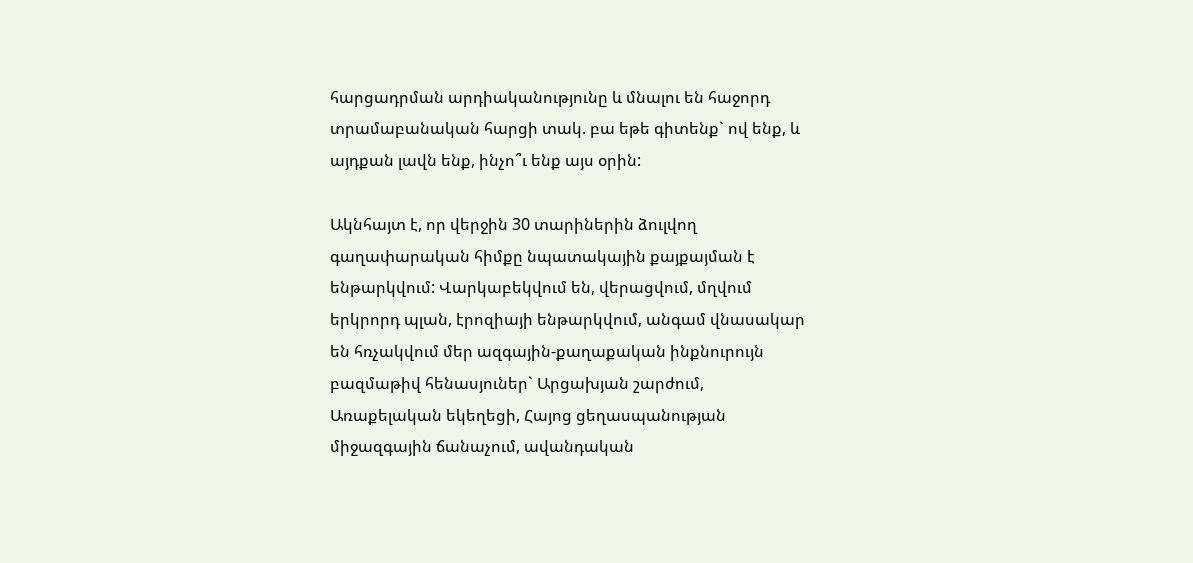հարցադրման արդիականությունը և մնալու են հաջորդ տրամաբանական հարցի տակ. բա եթե գիտենք` ով ենք, և այդքան լավն ենք, ինչո՞ւ ենք այս օրին:

Ակնհայտ է, որ վերջին 30 տարիներին ձուլվող գաղափարական հիմքը նպատակային քայքայման է ենթարկվում: Վարկաբեկվում են, վերացվում, մղվում երկրորդ պլան, էրոզիայի ենթարկվում, անգամ վնասակար են հռչակվում մեր ազգային-քաղաքական ինքնուրույն բազմաթիվ հենասյուներ` Արցախյան շարժում, Առաքելական եկեղեցի, Հայոց ցեղասպանության միջազգային ճանաչում, ավանդական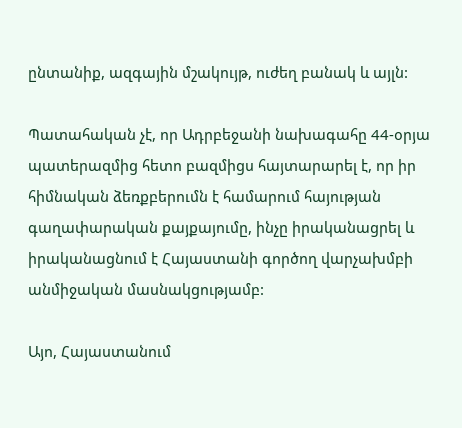ընտանիք, ազգային մշակույթ, ուժեղ բանակ և այլն:

Պատահական չէ, որ Ադրբեջանի նախագահը 44-օրյա պատերազմից հետո բազմիցս հայտարարել է, որ իր հիմնական ձեռքբերումն է համարում հայության գաղափարական քայքայումը, ինչը իրականացրել և իրականացնում է Հայաստանի գործող վարչախմբի անմիջական մասնակցությամբ:

Այո, Հայաստանում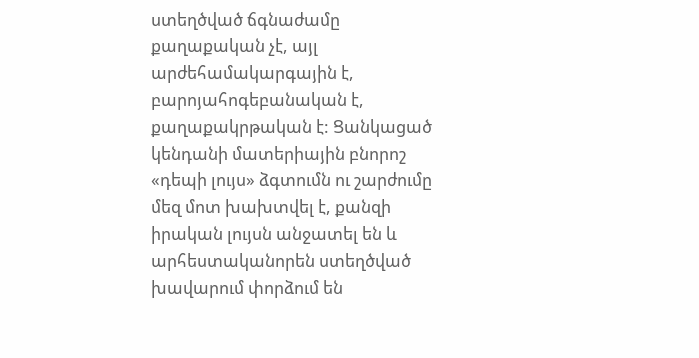ստեղծված ճգնաժամը քաղաքական չէ, այլ արժեհամակարգային է, բարոյահոգեբանական է, քաղաքակրթական է: Ցանկացած կենդանի մատերիային բնորոշ «դեպի լույս» ձգտումն ու շարժումը մեզ մոտ խախտվել է, քանզի իրական լույսն անջատել են և արհեստականորեն ստեղծված խավարում փորձում են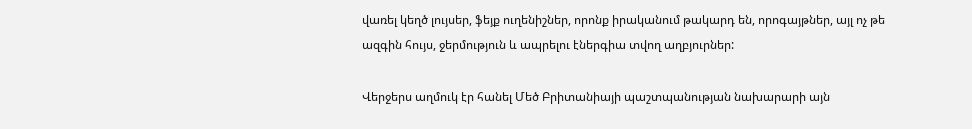վառել կեղծ լույսեր, ֆեյք ուղենիշներ, որոնք իրականում թակարդ են, որոգայթներ, այլ ոչ թե ազգին հույս, ջերմություն և ապրելու էներգիա տվող աղբյուրներ:

Վերջերս աղմուկ էր հանել Մեծ Բրիտանիայի պաշտպանության նախարարի այն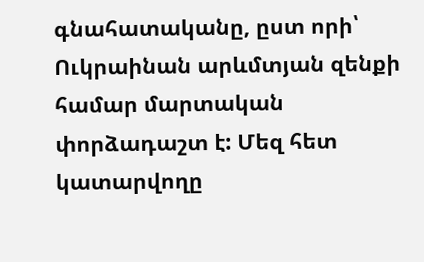գնահատականը, ըստ որի՝ Ուկրաինան արևմտյան զենքի համար մարտական փորձադաշտ է: Մեզ հետ կատարվողը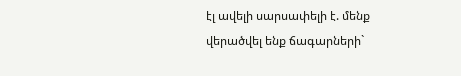էլ ավելի սարսափելի է. մենք վերածվել ենք ճագարների`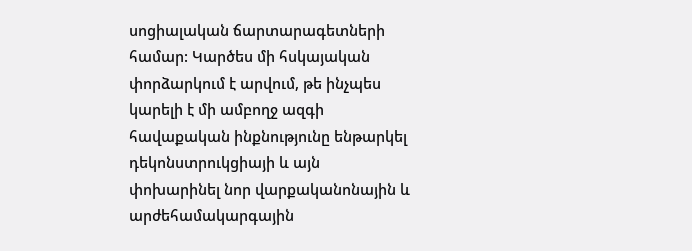սոցիալական ճարտարագետների համար: Կարծես մի հսկայական փորձարկում է արվում, թե ինչպես կարելի է մի ամբողջ ազգի հավաքական ինքնությունը ենթարկել դեկոնստրուկցիայի և այն փոխարինել նոր վարքականոնային և արժեհամակարգային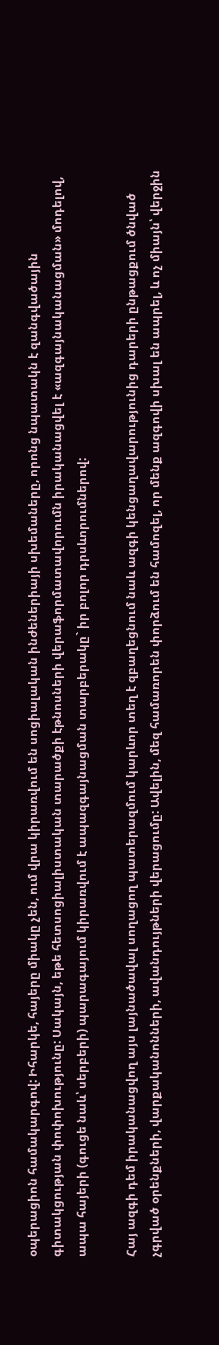օպերացիոն համակարգով: Իհարկե, հայերը միակը չեն, ում վրա կիրառվում են սոցիալական ինժեներիայի սխեմաները, որոնց նպատակն է զանգվածային գիտակցության փոփոխությունը: Սակայն, եթե հետսոցիալիստական տարածքի էթնոսների վերաֆորմատավորումն իրականացվել է «ազգայնականացման» մոդելով, ապա հայերի (գուցե նաև՝ սերբերի) պարագայում կիրառվում է ապազգայնացման տարբերակը` իր բոլոր դրսևորումներով:

Հայ ազգի դեմ իրականացվող այս լայնածավալ սողացող պատերազմում կարևոր տեղ է զբաղեցնում նաև ազգի կենցաղավարությունից դարերի ընթացքում ծնված չգրված օրենքների, վարքականոնների, ավանդույթների վերացումը: Ավելին, մեզ համառորեն փորձում են համոզել, որ մենք ազգովի սխալ են ապրել, և ոչ միայն՝ վերջին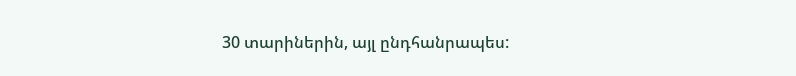30 տարիներին, այլ ընդհանրապես: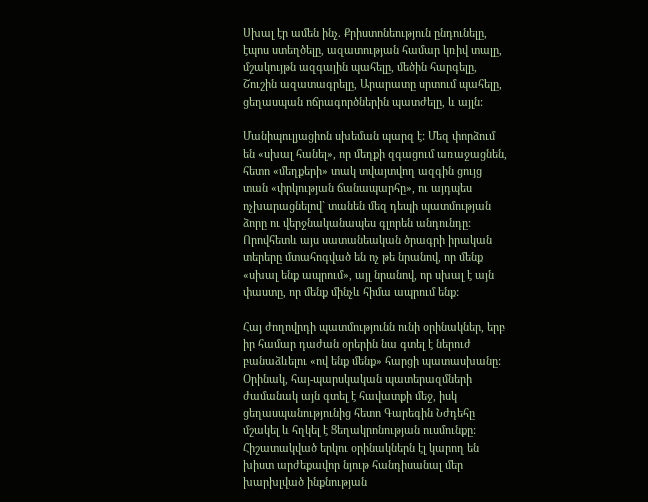Սխալ էր ամեն ինչ. Քրիստոնեություն ընդունելը, էպոս ստեղծելը, ազատության համար կռիվ տալը, մշակույթն ազգային պահելը, մեծին հարգելը, Շուշին ազատագրելը, Արարատը սրտում պահելը, ցեղասպան ոճրագործներին պատժելը, և այլն:

Մանիպուլյացիոն սխեման պարզ է: Մեզ փորձում են «սխալ հանել», որ մեղքի զգացում առաջացնեն, հետո «մեղքերի» տակ տվայտվող ազգին ցույց տան «փրկության ճանապարհը», ու այդպես ոչխարացնելով` տանեն մեզ դեպի պատմության ձորը ու վերջնականապես գլորեն անդունդը: Որովհետև այս սատանեական ծրագրի իրական տերերը մտահոգված են ոչ թե նրանով, որ մենք «սխալ ենք ապրում», այլ նրանով, որ սխալ է այն փաստը, որ մենք մինչև հիմա ապրում ենք:

Հայ ժողովրդի պատմությունն ունի օրինակներ, երբ իր համար դաժան օրերին նա գտել է ներուժ բանաձևելու «ով ենք մենք» հարցի պատասխանը: Օրինակ, հայ-պարսկական պատերազմների ժամանակ այն գտել է հավատքի մեջ, իսկ ցեղասպանությունից հետո Գարեգին Նժդեհը մշակել և հղկել է Ցեղակրոնության ուսմունքը: Հիշատակված երկու օրինակներն էլ կարող են խիստ արժեքավոր նյութ հանդիսանալ մեր խարխլված ինքնության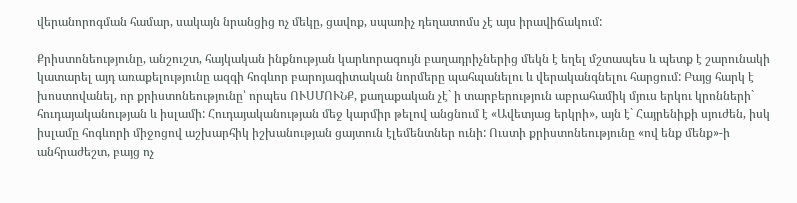վերանորոգման համար, սակայն նրանցից ոչ մեկը, ցավոք, սպառիչ դեղատոմս չէ այս իրավիճակում:

Քրիստոնեությունը, անշուշտ, հայկական ինքնության կարևորագույն բաղադրիչներից մեկն է եղել մշտապես և պետք է շարունակի կատարել այդ առաքելությունը ազգի հոգևոր բարոյագիտական նորմերը պահպանելու և վերականգնելու հարցում: Բայց հարկ է խոստովանել, որ քրիստոնեությունը՝ որպես ՈՒՍՄՈՒՆՔ, քաղաքական չէ` ի տարբերություն աբրահամիկ մյուս երկու կրոնների` հուդայականության և իսլամի: Հուդայականության մեջ կարմիր թելով անցնում է «Ավետյաց երկրի», այն է` Հայրենիքի սյուժեն, իսկ իսլամը հոգևորի միջոցով աշխարհիկ իշխանության ցայտուն էլեմենտներ ունի: Ուստի քրիստոնեությունը «ով ենք մենք»-ի անհրաժեշտ, բայց ոչ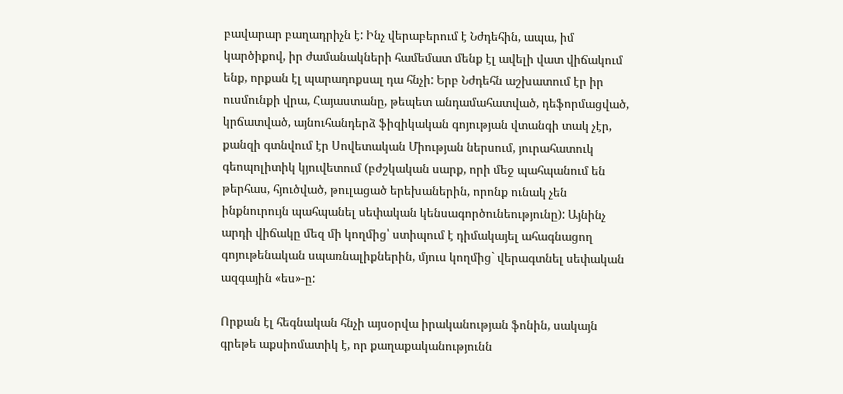բավարար բաղադրիչն է: Ինչ վերաբերում է Նժդեհին, ապա, իմ կարծիքով, իր ժամանակների համեմատ մենք էլ ավելի վատ վիճակում ենք, որքան էլ պարադոքսալ դա հնչի: Երբ Նժդեհն աշխատում էր իր ուսմունքի վրա, Հայաստանը, թեպետ անդամահատված, դեֆորմացված, կրճատված, այնուհանդերձ ֆիզիկական գոյության վտանգի տակ չէր, քանզի գտնվում էր Սովետական Միության ներսում, յուրահատուկ գեոպոլիտիկ կյուվետում (բժշկական սարք, որի մեջ պահպանում են թերհաս, հյուծված, թուլացած երեխաներին, որոնք ունակ չեն ինքնուրույն պահպանել սեփական կենսագործունեությունը): Այնինչ արդի վիճակը մեզ մի կողմից՝ ստիպում է դիմակայել ահագնացող գոյութենական սպառնալիքներին, մյուս կողմից` վերագտնել սեփական ազգային «ես»-ը:

Որքան էլ հեգնական հնչի այսօրվա իրականության ֆոնին, սակայն գրեթե աքսիոմատիկ է, որ քաղաքականությունն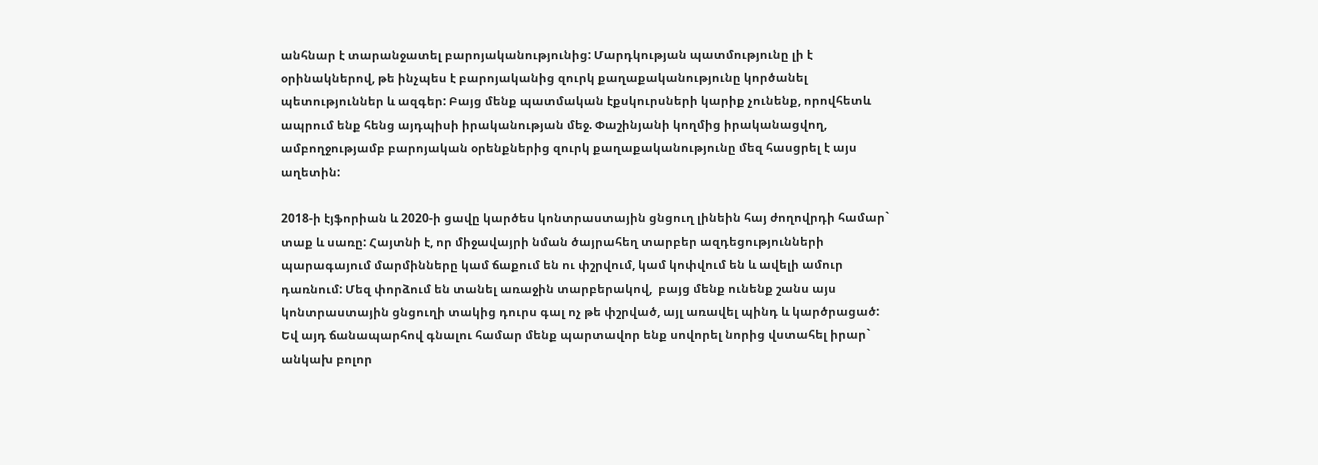անհնար է տարանջատել բարոյականությունից: Մարդկության պատմությունը լի է օրինակներով, թե ինչպես է բարոյականից զուրկ քաղաքականությունը կործանել պետություններ և ազգեր: Բայց մենք պատմական էքսկուրսների կարիք չունենք, որովհետև ապրում ենք հենց այդպիսի իրականության մեջ. Փաշինյանի կողմից իրականացվող, ամբողջությամբ բարոյական օրենքներից զուրկ քաղաքականությունը մեզ հասցրել է այս աղետին:

2018-ի էյֆորիան և 2020-ի ցավը կարծես կոնտրաստային ցնցուղ լինեին հայ ժողովրդի համար` տաք և սառը: Հայտնի է, որ միջավայրի նման ծայրահեղ տարբեր ազդեցությունների պարագայում մարմինները կամ ճաքում են ու փշրվում, կամ կոփվում են և ավելի ամուր դառնում: Մեզ փորձում են տանել առաջին տարբերակով,  բայց մենք ունենք շանս այս կոնտրաստային ցնցուղի տակից դուրս գալ ոչ թե փշրված, այլ առավել պինդ և կարծրացած: Եվ այդ ճանապարհով գնալու համար մենք պարտավոր ենք սովորել նորից վստահել իրար` անկախ բոլոր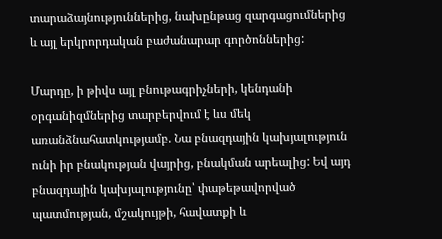տարաձայնություններից, նախընթաց զարգացումներից և այլ երկրորդական բաժանարար գործոններից:

Մարդը, ի թիվս այլ բնութագրիչների, կենդանի օրգանիզմներից տարբերվում է ևս մեկ առանձնահատկությամբ. Նա բնազդային կախյալություն ունի իր բնակության վայրից, բնակման արեալից: Եվ այդ բնազդային կախյալությունը՝ փաթեթավորված պատմության, մշակույթի, հավատքի և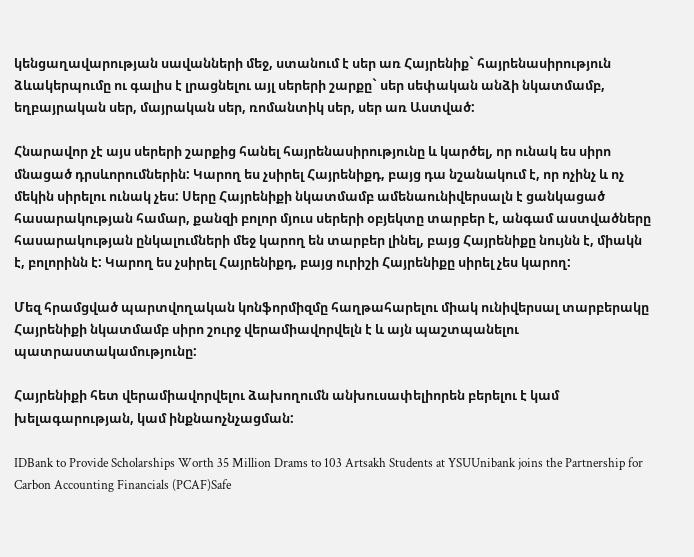կենցաղավարության սավանների մեջ, ստանում է սեր առ Հայրենիք` հայրենասիրություն ձևակերպումը ու գալիս է լրացնելու այլ սերերի շարքը` սեր սեփական անձի նկատմամբ, եղբայրական սեր, մայրական սեր, ռոմանտիկ սեր, սեր առ Աստված:

Հնարավոր չէ այս սերերի շարքից հանել հայրենասիրությունը և կարծել, որ ունակ ես սիրո մնացած դրսևորումներին: Կարող ես չսիրել Հայրենիքդ, բայց դա նշանակում է, որ ոչինչ և ոչ մեկին սիրելու ունակ չես: Սերը Հայրենիքի նկատմամբ ամենաունիվերսալն է ցանկացած հասարակության համար, քանզի բոլոր մյուս սերերի օբյեկտը տարբեր է, անգամ աստվածները հասարակության ընկալումների մեջ կարող են տարբեր լինել, բայց Հայրենիքը նույնն է, միակն է, բոլորինն է: Կարող ես չսիրել Հայրենիքդ, բայց ուրիշի Հայրենիքը սիրել չես կարող:

Մեզ հրամցված պարտվողական կոնֆորմիզմը հաղթահարելու միակ ունիվերսալ տարբերակը Հայրենիքի նկատմամբ սիրո շուրջ վերամիավորվելն է և այն պաշտպանելու պատրաստակամությունը:

Հայրենիքի հետ վերամիավորվելու ձախողումն անխուսափելիորեն բերելու է կամ խելագարության, կամ ինքնաոչնչացման:

IDBank to Provide Scholarships Worth 35 Million Drams to 103 Artsakh Students at YSUUnibank joins the Partnership for Carbon Accounting Financials (PCAF)Safe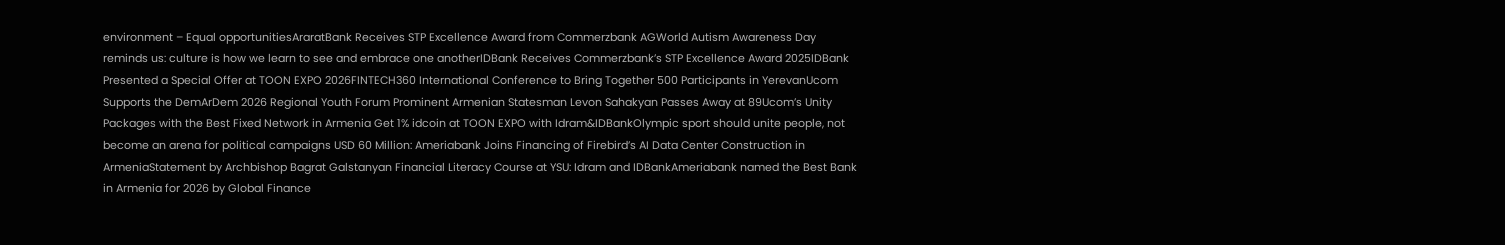environment – Equal opportunitiesAraratBank Receives STP Excellence Award from Commerzbank AGWorld Autism Awareness Day reminds us: culture is how we learn to see and embrace one anotherIDBank Receives Commerzbank’s STP Excellence Award 2025IDBank Presented a Special Offer at TOON EXPO 2026FINTECH360 International Conference to Bring Together 500 Participants in YerevanUcom Supports the DemArDem 2026 Regional Youth Forum Prominent Armenian Statesman Levon Sahakyan Passes Away at 89Ucom’s Unity Packages with the Best Fixed Network in Armenia Get 1% idcoin at TOON EXPO with Idram&IDBankOlympic sport should unite people, not become an arena for political campaigns USD 60 Million: Ameriabank Joins Financing of Firebird’s AI Data Center Construction in ArmeniaStatement by Archbishop Bagrat Galstanyan Financial Literacy Course at YSU: Idram and IDBankAmeriabank named the Best Bank in Armenia for 2026 by Global Finance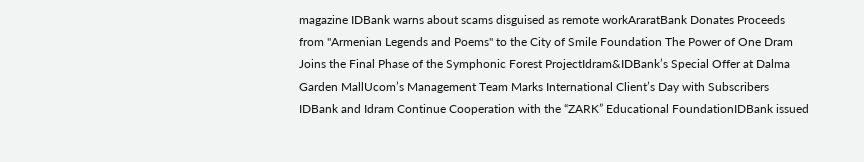magazine IDBank warns about scams disguised as remote workAraratBank Donates Proceeds from "Armenian Legends and Poems" to the City of Smile Foundation The Power of One Dram Joins the Final Phase of the Symphonic Forest ProjectIdram&IDBank’s Special Offer at Dalma Garden MallUcom’s Management Team Marks International Client’s Day with Subscribers IDBank and Idram Continue Cooperation with the “ZARK” Educational FoundationIDBank issued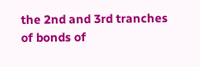the 2nd and 3rd tranches of bonds of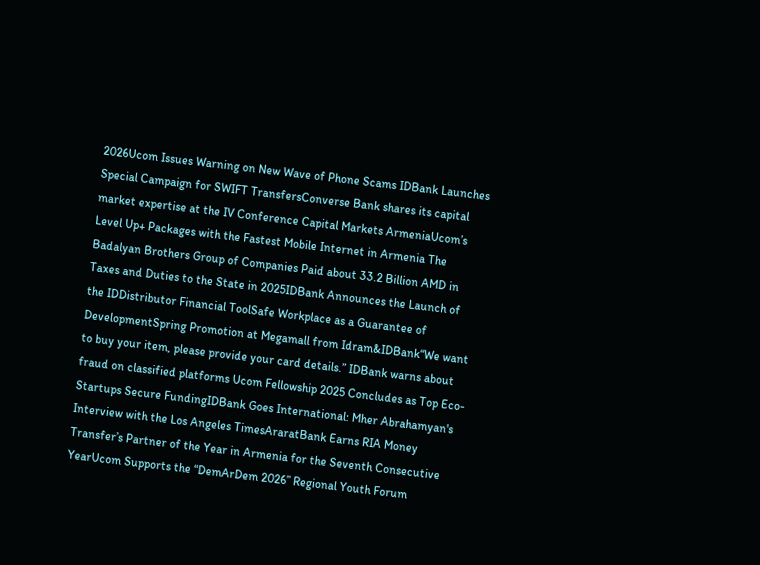2026Ucom Issues Warning on New Wave of Phone Scams IDBank Launches Special Campaign for SWIFT TransfersConverse Bank shares its capital market expertise at the IV Conference Capital Markets ArmeniaUcom’s Level Up+ Packages with the Fastest Mobile Internet in Armenia The Badalyan Brothers Group of Companies Paid about 33.2 Billion AMD in Taxes and Duties to the State in 2025IDBank Announces the Launch of the IDDistributor Financial ToolSafe Workplace as a Guarantee of DevelopmentSpring Promotion at Megamall from Idram&IDBank“We want to buy your item, please provide your card details.” IDBank warns about fraud on classified platforms Ucom Fellowship 2025 Concludes as Top Eco-Startups Secure FundingIDBank Goes International: Mher Abrahamyan's Interview with the Los Angeles TimesAraratBank Earns RIA Money Transfer’s Partner of the Year in Armenia for the Seventh Consecutive YearUcom Supports the “DemArDem 2026” Regional Youth Forum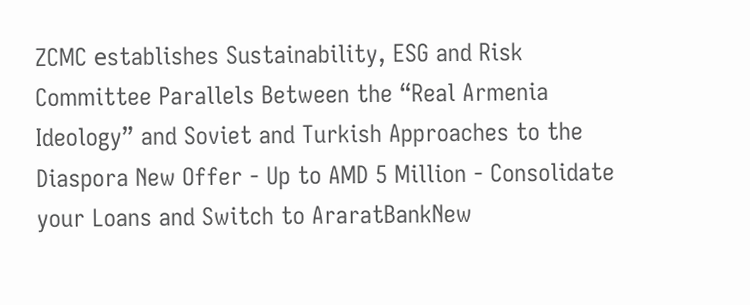ZCMC еstablishes Sustainability, ESG and Risk Committee Parallels Between the “Real Armenia Ideology” and Soviet and Turkish Approaches to the Diaspora New Offer - Up to AMD 5 Million - Consolidate your Loans and Switch to AraratBankNew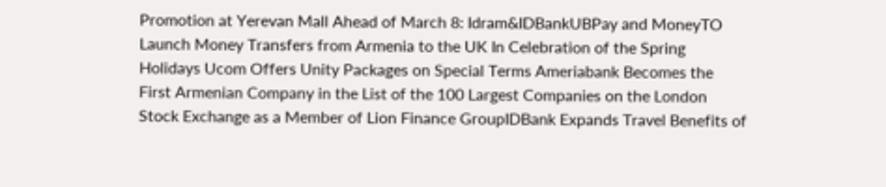Promotion at Yerevan Mall Ahead of March 8: Idram&IDBankUBPay and MoneyTO Launch Money Transfers from Armenia to the UK In Celebration of the Spring Holidays Ucom Offers Unity Packages on Special Terms Ameriabank Becomes the First Armenian Company in the List of the 100 Largest Companies on the London Stock Exchange as a Member of Lion Finance GroupIDBank Expands Travel Benefits of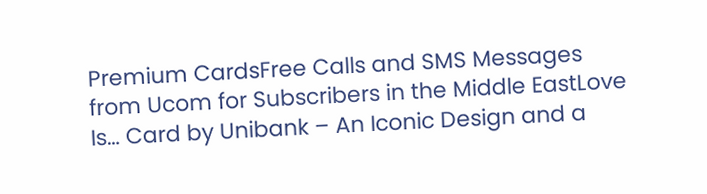Premium CardsFree Calls and SMS Messages from Ucom for Subscribers in the Middle EastLove Is… Card by Unibank – An Iconic Design and a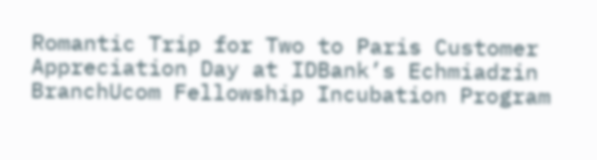Romantic Trip for Two to Paris Customer Appreciation Day at IDBank’s Echmiadzin BranchUcom Fellowship Incubation Program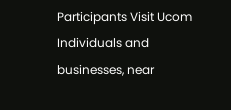Participants Visit Ucom Individuals and businesses, near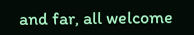and far, all welcome